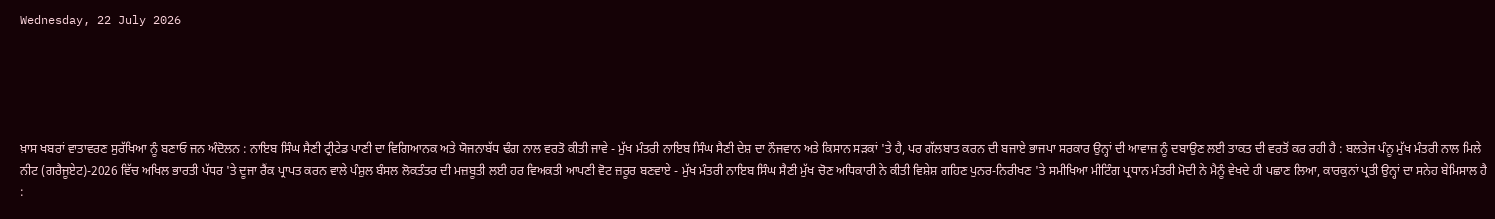Wednesday, 22 July 2026





ਖ਼ਾਸ ਖਬਰਾਂ ਵਾਤਾਵਰਣ ਸੁਰੱਖਿਆ ਨੂੰ ਬਣਾਓ ਜਨ ਅੰਦੋਲਨ : ਨਾਇਬ ਸਿੰਘ ਸੈਣੀ ਟ੍ਰੀਟੇਡ ਪਾਣੀ ਦਾ ਵਿਗਿਆਨਕ ਅਤੇ ਯੋਜਨਾਬੱਧ ਢੰਗ ਨਾਲ ਵਰਤੋ ਕੀਤੀ ਜਾਵੇ - ਮੁੱਖ ਮੰਤਰੀ ਨਾਇਬ ਸਿੰਘ ਸੈਣੀ ਦੇਸ਼ ਦਾ ਨੌਜਵਾਨ ਅਤੇ ਕਿਸਾਨ ਸੜਕਾਂ 'ਤੇ ਹੈ, ਪਰ ਗੱਲਬਾਤ ਕਰਨ ਦੀ ਬਜਾਏ ਭਾਜਪਾ ਸਰਕਾਰ ਉਨ੍ਹਾਂ ਦੀ ਆਵਾਜ਼ ਨੂੰ ਦਬਾਉਣ ਲਈ ਤਾਕਤ ਦੀ ਵਰਤੋਂ ਕਰ ਰਹੀ ਹੈ : ਬਲਤੇਜ ਪੰਨੂ ਮੁੱਖ ਮੰਤਰੀ ਨਾਲ ਮਿਲੇ ਨੀਟ (ਗਰੈਜੂਏਟ)-2026 ਵਿੱਚ ਅਖਿਲ ਭਾਰਤੀ ਪੱਧਰ 'ਤੇ ਦੂਜਾ ਰੈਂਕ ਪ੍ਰਾਪਤ ਕਰਨ ਵਾਲੇ ਪੰਸ਼ੁਲ ਬੰਸਲ ਲੋਕਤੰਤਰ ਦੀ ਮਜ਼ਬੂਤੀ ਲਈ ਹਰ ਵਿਅਕਤੀ ਆਪਣੀ ਵੋਟ ਜ਼ਰੂਰ ਬਣਵਾਏ - ਮੁੱਖ ਮੰਤਰੀ ਨਾਇਬ ਸਿੰਘ ਸੈਣੀ ਮੁੱਖ ਚੋਣ ਅਧਿਕਾਰੀ ਨੇ ਕੀਤੀ ਵਿਸ਼ੇਸ਼ ਗਹਿਣ ਪੁਨਰ-ਨਿਰੀਖਣ 'ਤੇ ਸਮੀਖਿਆ ਮੀਟਿੰਗ ਪ੍ਰਧਾਨ ਮੰਤਰੀ ਮੋਦੀ ਨੇ ਮੈਨੂੰ ਵੇਖਦੇ ਹੀ ਪਛਾਣ ਲਿਆ, ਕਾਰਕੁਨਾਂ ਪ੍ਰਤੀ ਉਨ੍ਹਾਂ ਦਾ ਸਨੇਹ ਬੇਮਿਸਾਲ ਹੈ :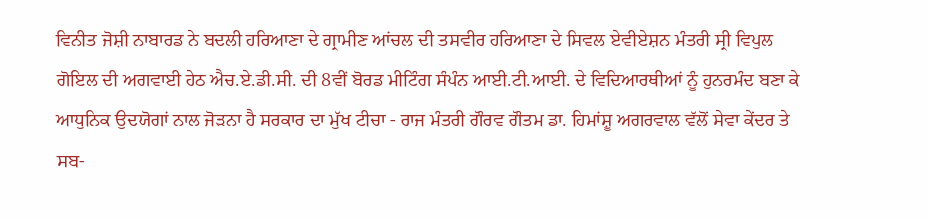ਵਿਨੀਤ ਜੋਸ਼ੀ ਨਾਬਾਰਡ ਨੇ ਬਦਲੀ ਹਰਿਆਣਾ ਦੇ ਗ੍ਰਾਮੀਣ ਆਂਚਲ ਦੀ ਤਸਵੀਰ ਹਰਿਆਣਾ ਦੇ ਸਿਵਲ ਏਵੀਏਸ਼ਨ ਮੰਤਰੀ ਸ੍ਰੀ ਵਿਪੁਲ ਗੋਇਲ ਦੀ ਅਗਵਾਈ ਹੇਠ ਐਚ.ਏ.ਡੀ.ਸੀ. ਦੀ 8ਵੀਂ ਬੋਰਡ ਮੀਟਿੰਗ ਸੰਪੰਨ ਆਈ.ਟੀ.ਆਈ. ਦੇ ਵਿਦਿਆਰਥੀਆਂ ਨੂੰ ਹੁਨਰਮੰਦ ਬਣਾ ਕੇ ਆਧੁਨਿਕ ਉਦਯੋਗਾਂ ਨਾਲ ਜੋੜਨਾ ਹੈ ਸਰਕਾਰ ਦਾ ਮੁੱਖ ਟੀਚਾ - ਰਾਜ ਮੰਤਰੀ ਗੌਰਵ ਗੌਤਮ ਡਾ. ਹਿਮਾਂਸ਼ੂ ਅਗਰਵਾਲ ਵੱਲੋਂ ਸੇਵਾ ਕੇਂਦਰ ਤੇ ਸਬ-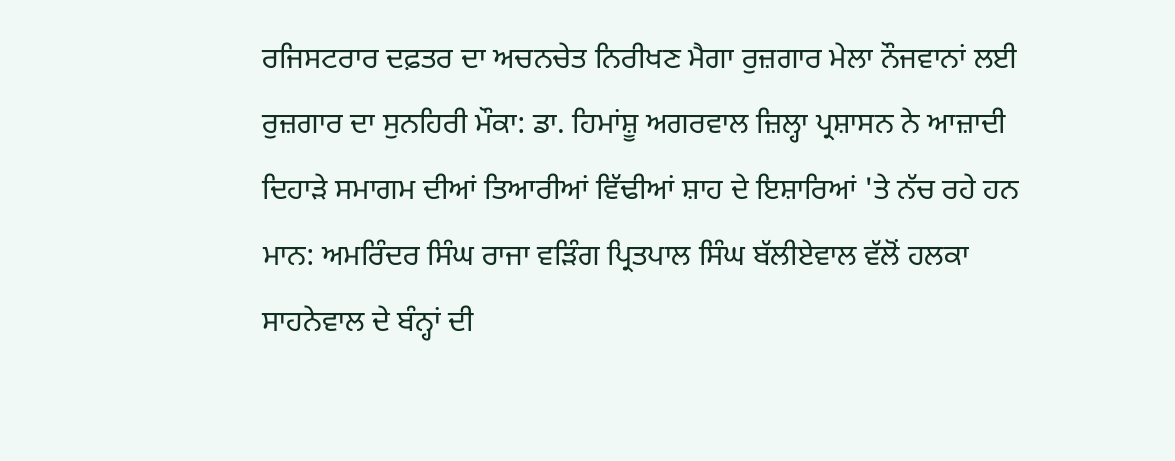ਰਜਿਸਟਰਾਰ ਦਫ਼ਤਰ ਦਾ ਅਚਨਚੇਤ ਨਿਰੀਖਣ ਮੈਗਾ ਰੁਜ਼ਗਾਰ ਮੇਲਾ ਨੌਜਵਾਨਾਂ ਲਈ ਰੁਜ਼ਗਾਰ ਦਾ ਸੁਨਹਿਰੀ ਮੌਕਾ: ਡਾ. ਹਿਮਾਂਸ਼ੂ ਅਗਰਵਾਲ ਜ਼ਿਲ੍ਹਾ ਪ੍ਰਸ਼ਾਸਨ ਨੇ ਆਜ਼ਾਦੀ ਦਿਹਾੜੇ ਸਮਾਗਮ ਦੀਆਂ ਤਿਆਰੀਆਂ ਵਿੱਢੀਆਂ ਸ਼ਾਹ ਦੇ ਇਸ਼ਾਰਿਆਂ 'ਤੇ ਨੱਚ ਰਹੇ ਹਨ ਮਾਨ: ਅਮਰਿੰਦਰ ਸਿੰਘ ਰਾਜਾ ਵੜਿੰਗ ਪ੍ਰਿਤਪਾਲ ਸਿੰਘ ਬੱਲੀਏਵਾਲ ਵੱਲੋਂ ਹਲਕਾ ਸਾਹਨੇਵਾਲ ਦੇ ਬੰਨ੍ਹਾਂ ਦੀ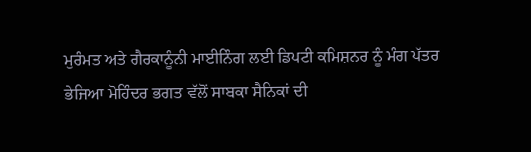ਮੁਰੰਮਤ ਅਤੇ ਗੈਰਕਾਨੂੰਨੀ ਮਾਈਨਿੰਗ ਲਈ ਡਿਪਟੀ ਕਮਿਸ਼ਨਰ ਨੂੰ ਮੰਗ ਪੱਤਰ ਭੇਜਿਆ ਮੋਹਿੰਦਰ ਭਗਤ ਵੱਲੋਂ ਸਾਬਕਾ ਸੈਨਿਕਾਂ ਦੀ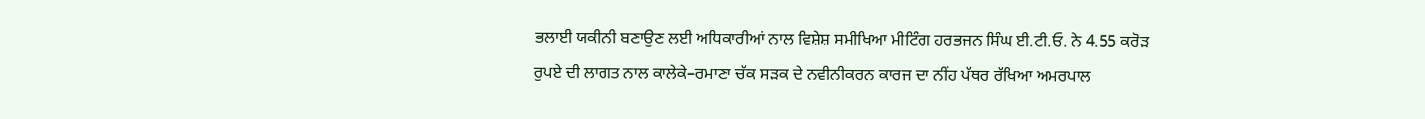ਭਲਾਈ ਯਕੀਨੀ ਬਣਾਉਣ ਲਈ ਅਧਿਕਾਰੀਆਂ ਨਾਲ ਵਿਸ਼ੇਸ਼ ਸਮੀਖਿਆ ਮੀਟਿੰਗ ਹਰਭਜਨ ਸਿੰਘ ਈ.ਟੀ.ਓ. ਨੇ 4.55 ਕਰੋੜ ਰੁਪਏ ਦੀ ਲਾਗਤ ਨਾਲ ਕਾਲੇਕੇ–ਰਮਾਣਾ ਚੱਕ ਸੜਕ ਦੇ ਨਵੀਨੀਕਰਨ ਕਾਰਜ ਦਾ ਨੀਂਹ ਪੱਥਰ ਰੱਖਿਆ ਅਮਰਪਾਲ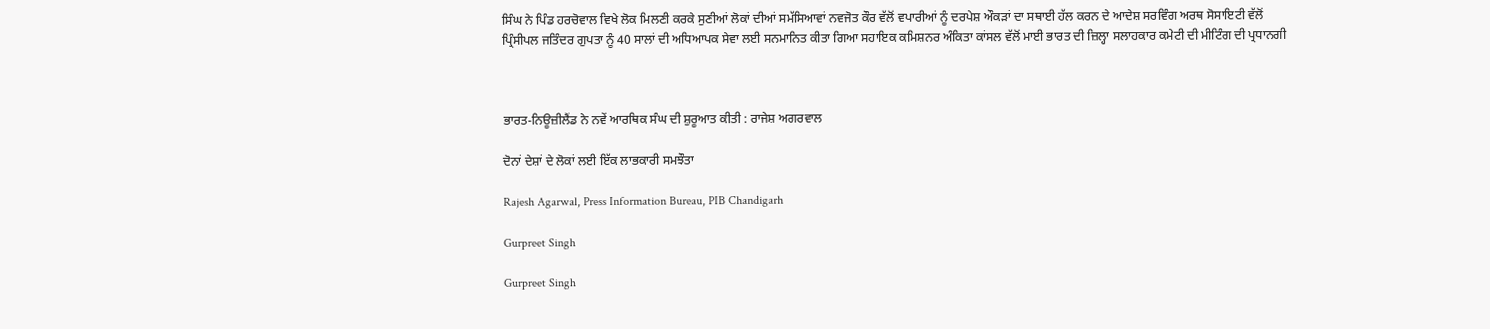ਸਿੰਘ ਨੇ ਪਿੰਡ ਹਰਚੋਵਾਲ ਵਿਖੇ ਲੋਕ ਮਿਲਣੀ ਕਰਕੇ ਸੁਣੀਆਂ ਲੋਕਾਂ ਦੀਆਂ ਸਮੱਸਿਆਵਾਂ ਨਵਜੋਤ ਕੌਰ ਵੱਲੋਂ ਵਪਾਰੀਆਂ ਨੂੰ ਦਰਪੇਸ਼ ਔਕੜਾਂ ਦਾ ਸਥਾਈ ਹੱਲ ਕਰਨ ਦੇ ਆਦੇਸ਼ ਸਰਵਿੰਗ ਅਰਥ ਸੋਸਾਇਟੀ ਵੱਲੋਂ ਪ੍ਰਿੰਸੀਪਲ ਜਤਿੰਦਰ ਗੁਪਤਾ ਨੂੰ 40 ਸਾਲਾਂ ਦੀ ਅਧਿਆਪਕ ਸੇਵਾ ਲਈ ਸਨਮਾਨਿਤ ਕੀਤਾ ਗਿਆ ਸਹਾਇਕ ਕਮਿਸ਼ਨਰ ਅੰਕਿਤਾ ਕਾਂਸਲ ਵੱਲੋਂ ਮਾਈ ਭਾਰਤ ਦੀ ਜ਼ਿਲ੍ਹਾ ਸਲਾਹਕਾਰ ਕਮੇਟੀ ਦੀ ਮੀਟਿੰਗ ਦੀ ਪ੍ਰਧਾਨਗੀ



ਭਾਰਤ-ਨਿਊਜ਼ੀਲੈਂਡ ਨੇ ਨਵੇਂ ਆਰਥਿਕ ਸੰਘ ਦੀ ਸ਼ੁਰੂਆਤ ਕੀਤੀ : ਰਾਜੇਸ਼ ਅਗਰਵਾਲ

ਦੋਨਾਂ ਦੇਸ਼ਾਂ ਦੇ ਲੋਕਾਂ ਲਈ ਇੱਕ ਲਾਭਕਾਰੀ ਸਮਝੌਤਾ

Rajesh Agarwal, Press Information Bureau, PIB Chandigarh

Gurpreet Singh

Gurpreet Singh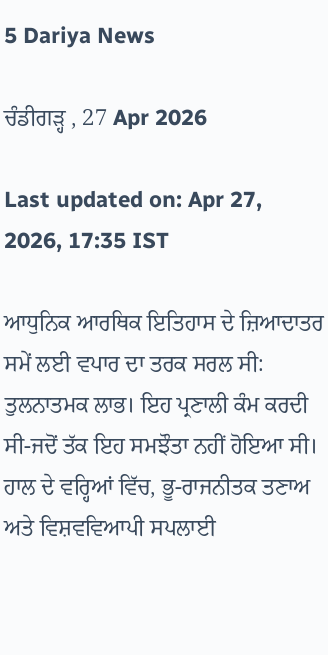5 Dariya News

ਚੰਡੀਗੜ੍ਹ , 27 Apr 2026

Last updated on: Apr 27, 2026, 17:35 IST

ਆਧੁਨਿਕ ਆਰਥਿਕ ਇਤਿਹਾਸ ਦੇ ਜ਼ਿਆਦਾਤਰ ਸਮੇਂ ਲਈ ਵਪਾਰ ਦਾ ਤਰਕ ਸਰਲ ਸੀ: ਤੁਲਨਾਤਮਕ ਲਾਭ। ਇਹ ਪ੍ਰਣਾਲੀ ਕੰਮ ਕਰਦੀ ਸੀ-ਜਦੋਂ ਤੱਕ ਇਹ ਸਮਝੌਤਾ ਨਹੀਂ ਹੋਇਆ ਸੀ। ਹਾਲ ਦੇ ਵਰ੍ਹਿਆਂ ਵਿੱਚ, ਭੂ-ਰਾਜਨੀਤਕ ਤਣਾਅ ਅਤੇ ਵਿਸ਼ਵਵਿਆਪੀ ਸਪਲਾਈ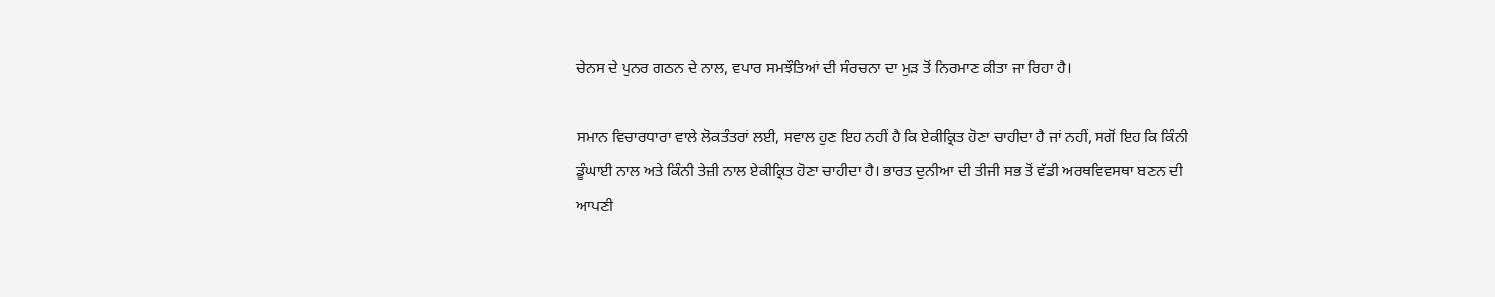ਚੇਨਸ ਦੇ ਪੁਨਰ ਗਠਨ ਦੇ ਨਾਲ, ਵਪਾਰ ਸਮਝੌਤਿਆਂ ਦੀ ਸੰਰਚਨਾ ਦਾ ਮੁੜ ਤੋਂ ਨਿਰਮਾਣ ਕੀਤਾ ਜਾ ਰਿਹਾ ਹੈ।

ਸਮਾਨ ਵਿਚਾਰਧਾਰਾ ਵਾਲੇ ਲੋਕਤੰਤਰਾਂ ਲਈ, ਸਵਾਲ ਹੁਣ ਇਹ ਨਹੀਂ ਹੈ ਕਿ ਏਕੀਕ੍ਰਿਤ ਹੋਣਾ ਚਾਹੀਦਾ ਹੈ ਜਾਂ ਨਹੀਂ, ਸਗੋਂ ਇਹ ਕਿ ਕਿੰਨੀ ਡੂੰਘਾਈ ਨਾਲ ਅਤੇ ਕਿੰਨੀ ਤੇਜ਼ੀ ਨਾਲ ਏਕੀਕ੍ਰਿਤ ਹੋਣਾ ਚਾਹੀਦਾ ਹੈ। ਭਾਰਤ ਦੁਨੀਆ ਦੀ ਤੀਜੀ ਸਭ ਤੋਂ ਵੱਡੀ ਅਰਥਵਿਵਸਥਾ ਬਣਨ ਦੀ ਆਪਣੀ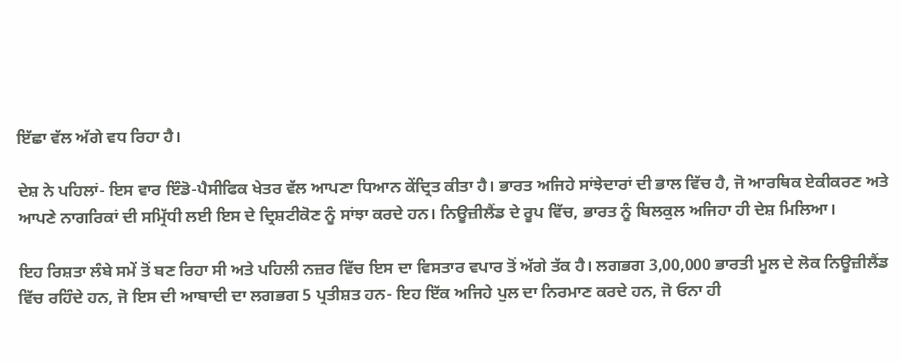ਇੱਛਾ ਵੱਲ ਅੱਗੇ ਵਧ ਰਿਹਾ ਹੈ।

ਦੇਸ਼ ਨੇ ਪਹਿਲਾਂ- ਇਸ ਵਾਰ ਇੰਡੋ-ਪੈਸੀਫਿਕ ਖੇਤਰ ਵੱਲ ਆਪਣਾ ਧਿਆਨ ਕੇਂਦ੍ਰਿਤ ਕੀਤਾ ਹੈ। ਭਾਰਤ ਅਜਿਹੇ ਸਾਂਝੇਦਾਰਾਂ ਦੀ ਭਾਲ ਵਿੱਚ ਹੈ, ਜੋ ਆਰਥਿਕ ਏਕੀਕਰਣ ਅਤੇ ਆਪਣੇ ਨਾਗਰਿਕਾਂ ਦੀ ਸਮ੍ਰਿੱਧੀ ਲਈ ਇਸ ਦੇ ਦ੍ਰਿਸ਼ਟੀਕੋਣ ਨੂੰ ਸਾਂਝਾ ਕਰਦੇ ਹਨ। ਨਿਊਜ਼ੀਲੈਂਡ ਦੇ ਰੂਪ ਵਿੱਚ, ਭਾਰਤ ਨੂੰ ਬਿਲਕੁਲ ਅਜਿਹਾ ਹੀ ਦੇਸ਼ ਮਿਲਿਆ।

ਇਹ ਰਿਸ਼ਤਾ ਲੰਬੇ ਸਮੇਂ ਤੋਂ ਬਣ ਰਿਹਾ ਸੀ ਅਤੇ ਪਹਿਲੀ ਨਜ਼ਰ ਵਿੱਚ ਇਸ ਦਾ ਵਿਸਤਾਰ ਵਪਾਰ ਤੋਂ ਅੱਗੇ ਤੱਕ ਹੈ। ਲਗਭਗ 3,00,000 ਭਾਰਤੀ ਮੂਲ ਦੇ ਲੋਕ ਨਿਊਜ਼ੀਲੈਂਡ ਵਿੱਚ ਰਹਿੰਦੇ ਹਨ, ਜੋ ਇਸ ਦੀ ਆਬਾਦੀ ਦਾ ਲਗਭਗ 5 ਪ੍ਰਤੀਸ਼ਤ ਹਨ- ਇਹ ਇੱਕ ਅਜਿਹੇ ਪੁਲ ਦਾ ਨਿਰਮਾਣ ਕਰਦੇ ਹਨ, ਜੋ ਓਨਾ ਹੀ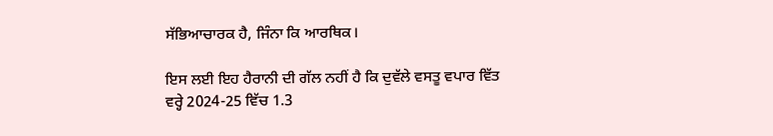ਸੱਭਿਆਚਾਰਕ ਹੈ, ਜਿੰਨਾ ਕਿ ਆਰਥਿਕ।

ਇਸ ਲਈ ਇਹ ਹੈਰਾਨੀ ਦੀ ਗੱਲ ਨਹੀਂ ਹੈ ਕਿ ਦੁਵੱਲੇ ਵਸਤੂ ਵਪਾਰ ਵਿੱਤ ਵਰ੍ਹੇ 2024-25 ਵਿੱਚ 1.3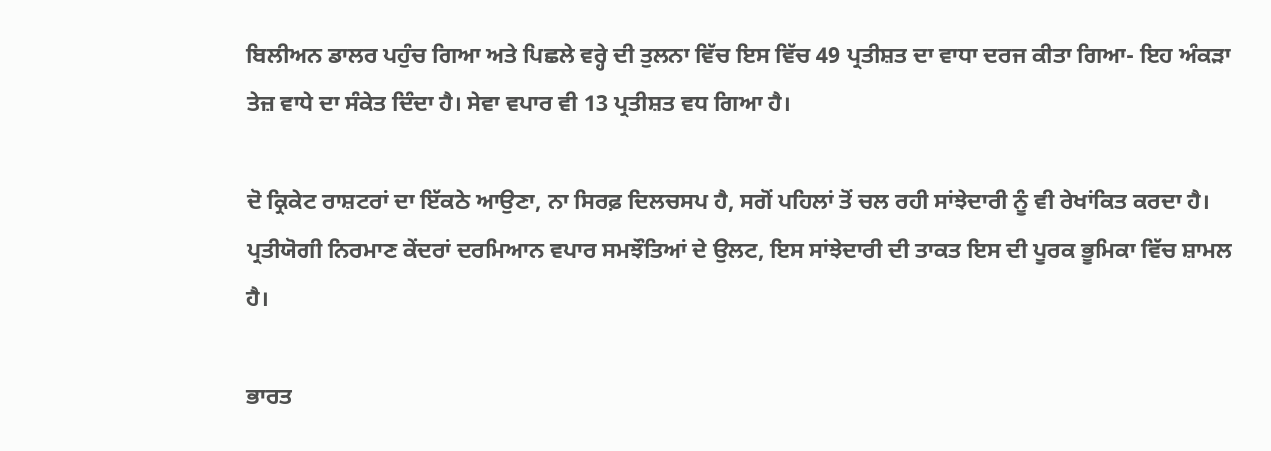ਬਿਲੀਅਨ ਡਾਲਰ ਪਹੁੰਚ ਗਿਆ ਅਤੇ ਪਿਛਲੇ ਵਰ੍ਹੇ ਦੀ ਤੁਲਨਾ ਵਿੱਚ ਇਸ ਵਿੱਚ 49 ਪ੍ਰਤੀਸ਼ਤ ਦਾ ਵਾਧਾ ਦਰਜ ਕੀਤਾ ਗਿਆ- ਇਹ ਅੰਕੜਾ ਤੇਜ਼ ਵਾਧੇ ਦਾ ਸੰਕੇਤ ਦਿੰਦਾ ਹੈ। ਸੇਵਾ ਵਪਾਰ ਵੀ 13 ਪ੍ਰਤੀਸ਼ਤ ਵਧ ਗਿਆ ਹੈ।

ਦੋ ਕ੍ਰਿਕੇਟ ਰਾਸ਼ਟਰਾਂ ਦਾ ਇੱਕਠੇ ਆਉਣਾ, ਨਾ ਸਿਰਫ਼ ਦਿਲਚਸਪ ਹੈ, ਸਗੋਂ ਪਹਿਲਾਂ ਤੋਂ ਚਲ ਰਹੀ ਸਾਂਝੇਦਾਰੀ ਨੂੰ ਵੀ ਰੇਖਾਂਕਿਤ ਕਰਦਾ ਹੈ। ਪ੍ਰਤੀਯੋਗੀ ਨਿਰਮਾਣ ਕੇਂਦਰਾਂ ਦਰਮਿਆਨ ਵਪਾਰ ਸਮਝੌਤਿਆਂ ਦੇ ਉਲਟ, ਇਸ ਸਾਂਝੇਦਾਰੀ ਦੀ ਤਾਕਤ ਇਸ ਦੀ ਪੂਰਕ ਭੂਮਿਕਾ ਵਿੱਚ ਸ਼ਾਮਲ ਹੈ।

ਭਾਰਤ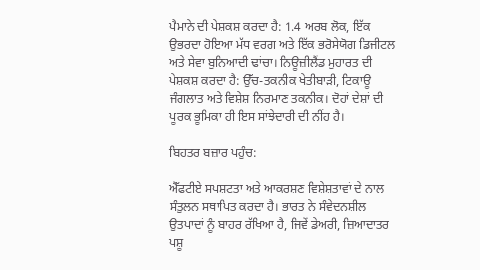ਪੈਮਾਨੇ ਦੀ ਪੇਸ਼ਕਸ਼ ਕਰਦਾ ਹੈ: 1.4 ਅਰਬ ਲੋਕ, ਇੱਕ ਉਭਰਦਾ ਹੋਇਆ ਮੱਧ ਵਰਗ ਅਤੇ ਇੱਕ ਭਰੋਸੇਯੋਗ ਡਿਜੀਟਲ ਅਤੇ ਸੇਵਾ ਬੁਨਿਆਦੀ ਢਾਂਚਾ। ਨਿਊਜ਼ੀਲੈਂਡ ਮੁਹਾਰਤ ਦੀ ਪੇਸ਼ਕਸ਼ ਕਰਦਾ ਹੈ: ਉੱਚ-ਤਕਨੀਕ ਖੇਤੀਬਾੜੀ, ਟਿਕਾਊ ਜੰਗਲਾਤ ਅਤੇ ਵਿਸ਼ੇਸ਼ ਨਿਰਮਾਣ ਤਕਨੀਕ। ਦੋਹਾਂ ਦੇਸ਼ਾਂ ਦੀ ਪੂਰਕ ਭੂਮਿਕਾ ਹੀ ਇਸ ਸਾਂਝੇਦਾਰੀ ਦੀ ਨੀਂਹ ਹੈ।

ਬਿਹਤਰ ਬਜ਼ਾਰ ਪਹੁੰਚ:

ਐੱਫਟੀਏ ਸਪਸ਼ਟਤਾ ਅਤੇ ਆਕਰਸ਼ਣ ਵਿਸ਼ੇਸ਼ਤਾਵਾਂ ਦੇ ਨਾਲ ਸੰਤੁਲਨ ਸਥਾਪਿਤ ਕਰਦਾ ਹੈ। ਭਾਰਤ ਨੇ ਸੰਵੇਦਨਸ਼ੀਲ ਉਤਪਾਦਾਂ ਨੂੰ ਬਾਹਰ ਰੱਖਿਆ ਹੈ, ਜਿਵੇਂ ਡੇਅਰੀ, ਜ਼ਿਆਦਾਤਰ ਪਸ਼ੂ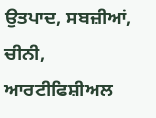ਉਤਪਾਦ, ਸਬਜ਼ੀਆਂ, ਚੀਨੀ, ਆਰਟੀਫਿਸ਼ੀਅਲ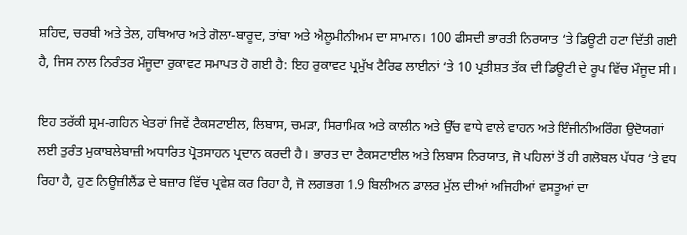ਸ਼ਹਿਦ, ਚਰਬੀ ਅਤੇ ਤੇਲ, ਹਥਿਆਰ ਅਤੇ ਗੋਲਾ-ਬਾਰੂਦ, ਤਾਂਬਾ ਅਤੇ ਐਲੂਮੀਨੀਅਮ ਦਾ ਸਾਮਾਨ। 100 ਫੀਸਦੀ ਭਾਰਤੀ ਨਿਰਯਾਤ ‘ਤੇ ਡਿਊਟੀ ਹਟਾ ਦਿੱਤੀ ਗਈ ਹੈ, ਜਿਸ ਨਾਲ ਨਿਰੰਤਰ ਮੌਜੂਦਾ ਰੁਕਾਵਟ ਸਮਾਪਤ ਹੋ ਗਈ ਹੈ: ਇਹ ਰੁਕਾਵਟ ਪ੍ਰਮੁੱਖ ਟੈਰਿਫ ਲਾਈਨਾਂ ‘ਤੇ 10 ਪ੍ਰਤੀਸ਼ਤ ਤੱਕ ਦੀ ਡਿਊਟੀ ਦੇ ਰੂਪ ਵਿੱਚ ਮੌਜੂਦ ਸੀ।

ਇਹ ਤਰੱਕੀ ਸ਼੍ਰਮ-ਗਹਿਨ ਖੇਤਰਾਂ ਜਿਵੇਂ ਟੈਕਸਟਾਈਲ, ਲਿਬਾਸ, ਚਮੜਾ, ਸਿਰਾਮਿਕ ਅਤੇ ਕਾਲੀਨ ਅਤੇ ਉੱਚ ਵਾਧੇ ਵਾਲੇ ਵਾਹਨ ਅਤੇ ਇੰਜੀਨੀਅਰਿੰਗ ਉਦੋਯਗਾਂ ਲਈ ਤੁਰੰਤ ਮੁਕਾਬਲੇਬਾਜ਼ੀ ਅਧਾਰਿਤ ਪ੍ਰੋਤਸਾਹਨ ਪ੍ਰਦਾਨ ਕਰਦੀ ਹੈ। ਭਾਰਤ ਦਾ ਟੈਕਸਟਾਈਲ ਅਤੇ ਲਿਬਾਸ ਨਿਰਯਾਤ, ਜੋ ਪਹਿਲਾਂ ਤੋਂ ਹੀ ਗਲੋਬਲ ਪੱਧਰ ‘ਤੇ ਵਧ ਰਿਹਾ ਹੈ, ਹੁਣ ਨਿਊਜ਼ੀਲੈਂਡ ਦੇ ਬਜ਼ਾਰ ਵਿੱਚ ਪ੍ਰਵੇਸ਼ ਕਰ ਰਿਹਾ ਹੈ, ਜੋ ਲਗਭਗ 1.9 ਬਿਲੀਅਨ ਡਾਲਰ ਮੁੱਲ ਦੀਆਂ ਅਜਿਹੀਆਂ ਵਸਤੂਆਂ ਦਾ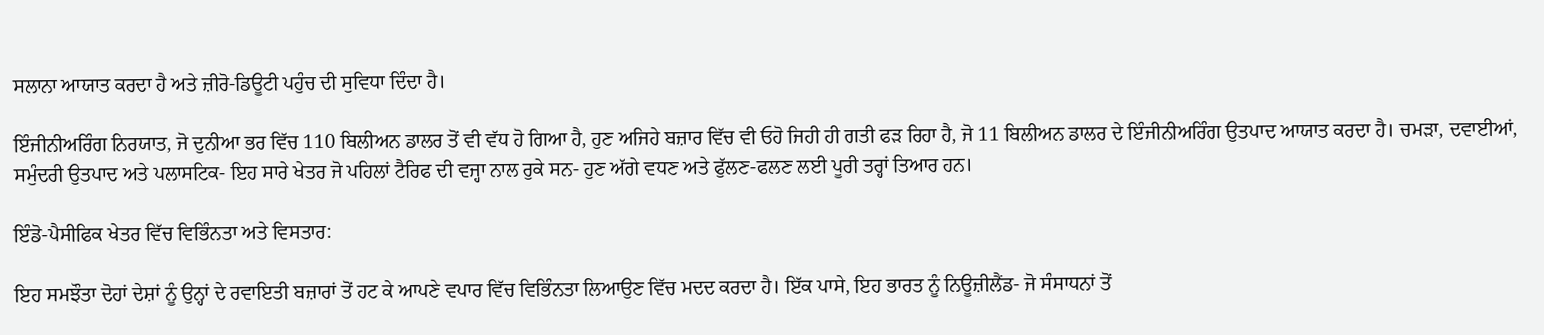ਸਲਾਨਾ ਆਯਾਤ ਕਰਦਾ ਹੈ ਅਤੇ ਜ਼ੀਰੋ-ਡਿਊਟੀ ਪਹੁੰਚ ਦੀ ਸੁਵਿਧਾ ਦਿੰਦਾ ਹੈ।

ਇੰਜੀਨੀਅਰਿੰਗ ਨਿਰਯਾਤ, ਜੋ ਦੁਨੀਆ ਭਰ ਵਿੱਚ 110 ਬਿਲੀਅਨ ਡਾਲਰ ਤੋਂ ਵੀ ਵੱਧ ਹੋ ਗਿਆ ਹੈ, ਹੁਣ ਅਜਿਹੇ ਬਜ਼ਾਰ ਵਿੱਚ ਵੀ ਓਹੋ ਜਿਹੀ ਹੀ ਗਤੀ ਫੜ ਰਿਹਾ ਹੈ, ਜੋ 11 ਬਿਲੀਅਨ ਡਾਲਰ ਦੇ ਇੰਜੀਨੀਅਰਿੰਗ ਉਤਪਾਦ ਆਯਾਤ ਕਰਦਾ ਹੈ। ਚਮੜਾ, ਦਵਾਈਆਂ, ਸਮੁੰਦਰੀ ਉਤਪਾਦ ਅਤੇ ਪਲਾਸਟਿਕ- ਇਹ ਸਾਰੇ ਖੇਤਰ ਜੋ ਪਹਿਲਾਂ ਟੈਰਿਫ ਦੀ ਵਜ੍ਹਾ ਨਾਲ ਰੁਕੇ ਸਨ- ਹੁਣ ਅੱਗੇ ਵਧਣ ਅਤੇ ਫੁੱਲਣ-ਫਲਣ ਲਈ ਪੂਰੀ ਤਰ੍ਹਾਂ ਤਿਆਰ ਹਨ।

ਇੰਡੋ-ਪੈਸੀਫਿਕ ਖੇਤਰ ਵਿੱਚ ਵਿਭਿੰਨਤਾ ਅਤੇ ਵਿਸਤਾਰ:

ਇਹ ਸਮਝੌਤਾ ਦੋਹਾਂ ਦੇਸ਼ਾਂ ਨੂੰ ਉਨ੍ਹਾਂ ਦੇ ਰਵਾਇਤੀ ਬਜ਼ਾਰਾਂ ਤੋਂ ਹਟ ਕੇ ਆਪਣੇ ਵਪਾਰ ਵਿੱਚ ਵਿਭਿੰਨਤਾ ਲਿਆਉਣ ਵਿੱਚ ਮਦਦ ਕਰਦਾ ਹੈ। ਇੱਕ ਪਾਸੇ, ਇਹ ਭਾਰਤ ਨੂੰ ਨਿਊਜ਼ੀਲੈਂਡ- ਜੋ ਸੰਸਾਧਨਾਂ ਤੋਂ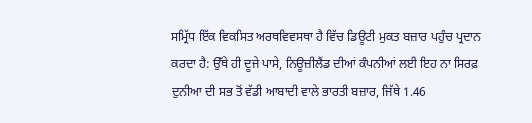ਸਮ੍ਰਿੱਧ ਇੱਕ ਵਿਕਸਿਤ ਅਰਥਵਿਵਸਥਾ ਹੈ ਵਿੱਚ ਡਿਊਟੀ ਮੁਕਤ ਬਜ਼ਾਰ ਪਹੁੰਚ ਪ੍ਰਦਾਨ ਕਰਦਾ ਹੈ: ਉੱਥੇ ਹੀ ਦੂਜੇ ਪਾਸੇ, ਨਿਊਜ਼ੀਲੈਂਡ ਦੀਆਂ ਕੰਪਨੀਆਂ ਲਈ ਇਹ ਨਾ ਸਿਰਫ਼ ਦੁਨੀਆ ਦੀ ਸਭ ਤੋਂ ਵੱਡੀ ਆਬਾਦੀ ਵਾਲੇ ਭਾਰਤੀ ਬਜ਼ਾਰ, ਜਿੱਥੇ 1.46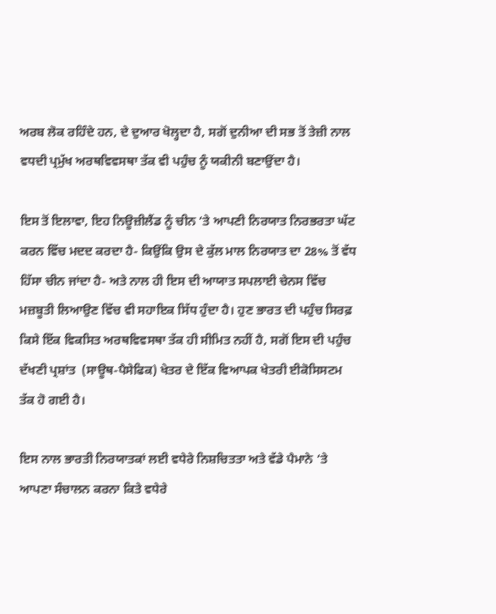ਅਰਬ ਲੋਕ ਰਹਿੰਦੇ ਹਨ, ਦੇ ਦੁਆਰ ਖੋਲ੍ਹਦਾ ਹੈ, ਸਗੋਂ ਦੁਨੀਆ ਦੀ ਸਭ ਤੋਂ ਤੇਜ਼ੀ ਨਾਲ ਵਧਦੀ ਪ੍ਰਮੁੱਖ ਅਰਥਵਿਵਸਥਾ ਤੱਕ ਵੀ ਪਹੁੰਚ ਨੂੰ ਯਕੀਨੀ ਬਣਾਉਂਦਾ ਹੈ।

ਇਸ ਤੋਂ ਇਲਾਵਾ, ਇਹ ਨਿਊਜ਼ੀਲੈਂਡ ਨੂੰ ਚੀਨ ‘ਤੇ ਆਪਣੀ ਨਿਰਯਾਤ ਨਿਰਭਰਤਾ ਘੱਟ ਕਰਨ ਵਿੱਚ ਮਦਦ ਕਰਦਾ ਹੈ- ਕਿਉਂਕਿ ਉਸ ਦੇ ਕੁੱਲ ਮਾਲ ਨਿਰਯਾਤ ਦਾ 28% ਤੋਂ ਵੱਧ ਹਿੱਸਾ ਚੀਨ ਜਾਂਦਾ ਹੈ- ਅਤੇ ਨਾਲ ਹੀ ਇਸ ਦੀ ਆਯਾਤ ਸਪਲਾਈ ਚੇਨਸ ਵਿੱਚ ਮਜ਼ਬੂਤੀ ਲਿਆਉਣ ਵਿੱਚ ਵੀ ਸਹਾਇਕ ਸਿੱਧ ਹੁੰਦਾ ਹੈ। ਹੁਣ ਭਾਰਤ ਦੀ ਪਹੁੰਚ ਸਿਰਫ਼ ਕਿਸੇ ਇੱਕ ਵਿਕਸਿਤ ਅਰਥਵਿਵਸਥਾ ਤੱਕ ਹੀ ਸੀਮਿਤ ਨਹੀਂ ਹੈ, ਸਗੋਂ ਇਸ ਦੀ ਪਹੁੰਚ ਦੱਖਣੀ ਪ੍ਰਸ਼ਾਂਤ  (ਸਾਊਥ-ਪੈਸੇਫਿਕ) ਖੇਤਰ ਦੇ ਇੱਕ ਵਿਆਪਕ ਖੇਤਰੀ ਈਕੋਸਿਸਟਮ ਤੱਕ ਹੋ ਗਈ ਹੈ।

ਇਸ ਨਾਲ ਭਾਰਤੀ ਨਿਰਯਾਤਕਾਂ ਲਈ ਵਧੇਰੇ ਨਿਸ਼ਚਿਤਤਾ ਅਤੇ ਵੱਡੇ ਪੈਮਾਨੇ ‘ਤੇ ਆਪਣਾ ਸੰਚਾਲਨ ਕਰਨਾ ਕਿਤੇ ਵਧੇਰੇ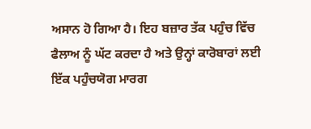ਅਸਾਨ ਹੋ ਗਿਆ ਹੈ। ਇਹ ਬਜ਼ਾਰ ਤੱਕ ਪਹੁੰਚ ਵਿੱਚ ਫੈਲਾਅ ਨੂੰ ਘੱਟ ਕਰਦਾ ਹੈ ਅਤੇ ਉਨ੍ਹਾਂ ਕਾਰੋਬਾਰਾਂ ਲਈ ਇੱਕ ਪਹੁੰਚਯੋਗ ਮਾਰਗ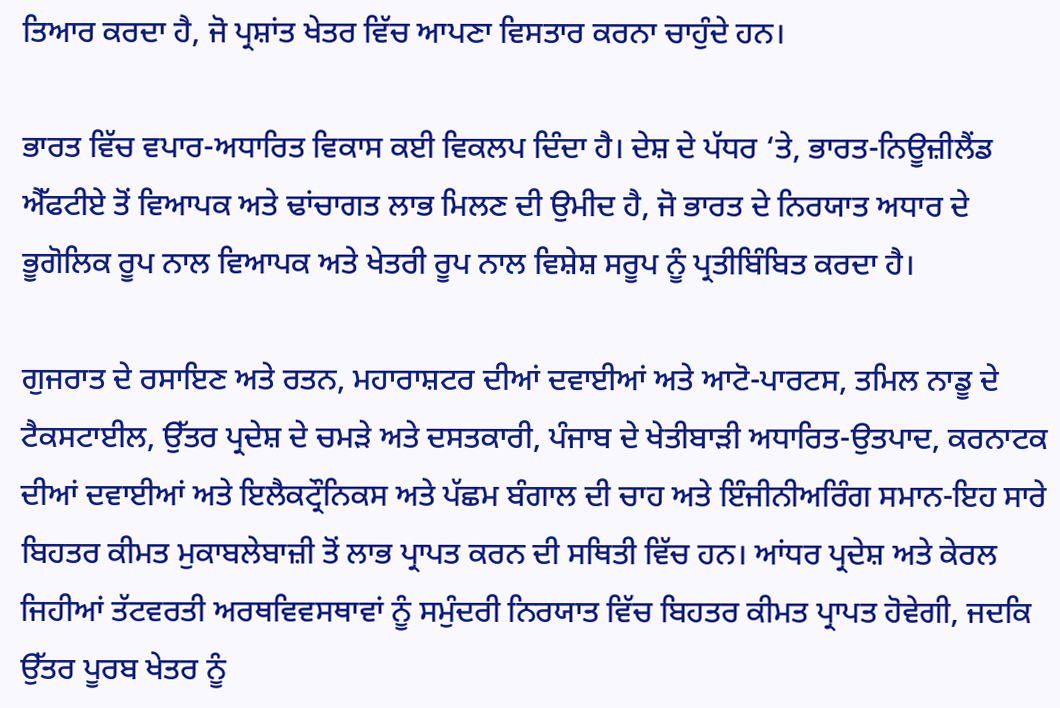ਤਿਆਰ ਕਰਦਾ ਹੈ, ਜੋ ਪ੍ਰਸ਼ਾਂਤ ਖੇਤਰ ਵਿੱਚ ਆਪਣਾ ਵਿਸਤਾਰ ਕਰਨਾ ਚਾਹੁੰਦੇ ਹਨ।

ਭਾਰਤ ਵਿੱਚ ਵਪਾਰ-ਅਧਾਰਿਤ ਵਿਕਾਸ ਕਈ ਵਿਕਲਪ ਦਿੰਦਾ ਹੈ। ਦੇਸ਼ ਦੇ ਪੱਧਰ ‘ਤੇ, ਭਾਰਤ-ਨਿਊਜ਼ੀਲੈਂਡ ਐੱਫਟੀਏ ਤੋਂ ਵਿਆਪਕ ਅਤੇ ਢਾਂਚਾਗਤ ਲਾਭ ਮਿਲਣ ਦੀ ਉਮੀਦ ਹੈ, ਜੋ ਭਾਰਤ ਦੇ ਨਿਰਯਾਤ ਅਧਾਰ ਦੇ ਭੂਗੋਲਿਕ ਰੂਪ ਨਾਲ ਵਿਆਪਕ ਅਤੇ ਖੇਤਰੀ ਰੂਪ ਨਾਲ ਵਿਸ਼ੇਸ਼ ਸਰੂਪ ਨੂੰ ਪ੍ਰਤੀਬਿੰਬਿਤ ਕਰਦਾ ਹੈ।

ਗੁਜਰਾਤ ਦੇ ਰਸਾਇਣ ਅਤੇ ਰਤਨ, ਮਹਾਰਾਸ਼ਟਰ ਦੀਆਂ ਦਵਾਈਆਂ ਅਤੇ ਆਟੋ-ਪਾਰਟਸ, ਤਮਿਲ ਨਾਡੂ ਦੇ ਟੈਕਸਟਾਈਲ, ਉੱਤਰ ਪ੍ਰਦੇਸ਼ ਦੇ ਚਮੜੇ ਅਤੇ ਦਸਤਕਾਰੀ, ਪੰਜਾਬ ਦੇ ਖੇਤੀਬਾੜੀ ਅਧਾਰਿਤ-ਉਤਪਾਦ, ਕਰਨਾਟਕ ਦੀਆਂ ਦਵਾਈਆਂ ਅਤੇ ਇਲੈਕਟ੍ਰੌਨਿਕਸ ਅਤੇ ਪੱਛਮ ਬੰਗਾਲ ਦੀ ਚਾਹ ਅਤੇ ਇੰਜੀਨੀਅਰਿੰਗ ਸਮਾਨ-ਇਹ ਸਾਰੇ ਬਿਹਤਰ ਕੀਮਤ ਮੁਕਾਬਲੇਬਾਜ਼ੀ ਤੋਂ ਲਾਭ ਪ੍ਰਾਪਤ ਕਰਨ ਦੀ ਸਥਿਤੀ ਵਿੱਚ ਹਨ। ਆਂਧਰ ਪ੍ਰਦੇਸ਼ ਅਤੇ ਕੇਰਲ ਜਿਹੀਆਂ ਤੱਟਵਰਤੀ ਅਰਥਵਿਵਸਥਾਵਾਂ ਨੂੰ ਸਮੁੰਦਰੀ ਨਿਰਯਾਤ ਵਿੱਚ ਬਿਹਤਰ ਕੀਮਤ ਪ੍ਰਾਪਤ ਹੋਵੇਗੀ, ਜਦਕਿ ਉੱਤਰ ਪੂਰਬ ਖੇਤਰ ਨੂੰ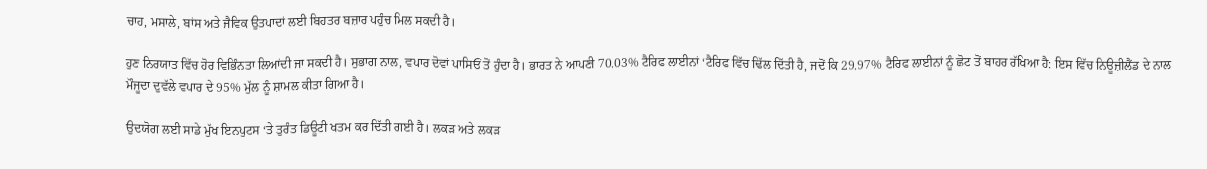ਚਾਹ, ਮਸਾਲੇ, ਬਾਂਸ ਅਤੇ ਜੈਵਿਕ ਉਤਪਾਦਾਂ ਲਈ ਬਿਹਤਰ ਬਜ਼ਾਰ ਪਹੁੰਚ ਮਿਲ ਸਕਦੀ ਹੈ।

ਹੁਣ ਨਿਰਯਾਤ ਵਿੱਚ ਹੋਰ ਵਿਭਿੰਨਤਾ ਲਿਆਂਦੀ ਜਾ ਸਕਦੀ ਹੈ। ਸੁਭਾਗ ਨਾਲ, ਵਪਾਰ ਦੋਵਾਂ ਪਾਸਿਓਂ ਤੋਂ ਹੁੰਦਾ ਹੈ। ਭਾਰਤ ਨੇ ਆਪਣੀ 70.03% ਟੈਰਿਫ ਲਾਈਨਾਂ ‘ਟੈਰਿਫ ਵਿੱਚ ਢਿੱਲ ਦਿੱਤੀ ਹੈ, ਜਦੋਂ ਕਿ 29.97% ਟੈਰਿਫ ਲਾਈਨਾਂ ਨੂੰ ਛੋਟ ਤੋਂ ਬਾਹਰ ਰੱਖਿਆ ਹੈ: ਇਸ ਵਿੱਚ ਨਿਊਜ਼ੀਲੈਂਡ ਦੇ ਨਾਲ ਮੌਜੂਦਾ ਦੁਵੱਲੇ ਵਪਾਰ ਦੇ 95% ਮੁੱਲ ਨੂੰ ਸ਼ਾਮਲ ਕੀਤਾ ਗਿਆ ਹੈ।

ਉਦਯੋਗ ਲਈ ਸਾਡੇ ਮੁੱਖ ਇਨਪੁਟਸ ‘ਤੇ ਤੁਰੰਤ ਡਿਊਟੀ ਖਤਮ ਕਰ ਦਿੱਤੀ ਗਈ ਹੈ। ਲਕੜ ਅਤੇ ਲਕੜ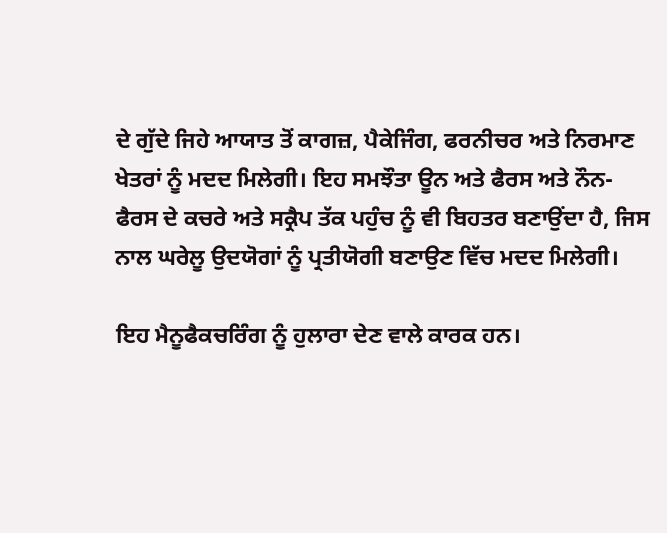ਦੇ ਗੁੱਦੇ ਜਿਹੇ ਆਯਾਤ ਤੋਂ ਕਾਗਜ਼, ਪੈਕੇਜਿੰਗ, ਫਰਨੀਚਰ ਅਤੇ ਨਿਰਮਾਣ ਖੇਤਰਾਂ ਨੂੰ ਮਦਦ ਮਿਲੇਗੀ। ਇਹ ਸਮਝੌਤਾ ਊਨ ਅਤੇ ਫੈਰਸ ਅਤੇ ਨੌਨ-ਫੈਰਸ ਦੇ ਕਚਰੇ ਅਤੇ ਸਕ੍ਰੈਪ ਤੱਕ ਪਹੁੰਚ ਨੂੰ ਵੀ ਬਿਹਤਰ ਬਣਾਉਂਦਾ ਹੈ, ਜਿਸ ਨਾਲ ਘਰੇਲੂ ਉਦਯੋਗਾਂ ਨੂੰ ਪ੍ਰਤੀਯੋਗੀ ਬਣਾਉਣ ਵਿੱਚ ਮਦਦ ਮਿਲੇਗੀ।

ਇਹ ਮੈਨੂਫੈਕਚਰਿੰਗ ਨੂੰ ਹੁਲਾਰਾ ਦੇਣ ਵਾਲੇ ਕਾਰਕ ਹਨ।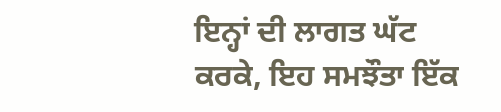ਇਨ੍ਹਾਂ ਦੀ ਲਾਗਤ ਘੱਟ ਕਰਕੇ, ਇਹ ਸਮਝੌਤਾ ਇੱਕ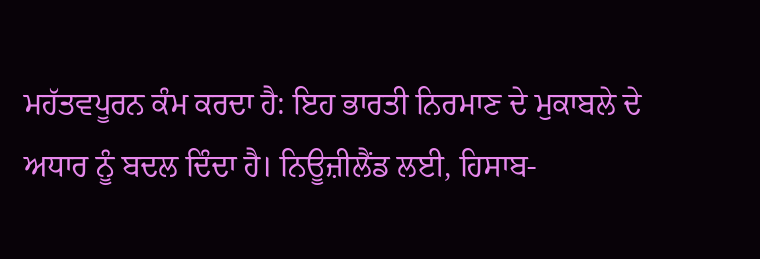ਮਹੱਤਵਪੂਰਨ ਕੰਮ ਕਰਦਾ ਹੈ: ਇਹ ਭਾਰਤੀ ਨਿਰਮਾਣ ਦੇ ਮੁਕਾਬਲੇ ਦੇ ਅਧਾਰ ਨੂੰ ਬਦਲ ਦਿੰਦਾ ਹੈ। ਨਿਊਜ਼ੀਲੈਂਡ ਲਈ, ਹਿਸਾਬ-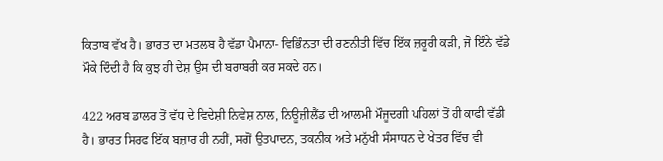ਕਿਤਾਬ ਵੱਖ ਹੈ। ਭਾਰਤ ਦਾ ਮਤਲਬ ਹੈ ਵੱਡਾ ਪੈਮਾਨਾ- ਵਿਭਿੰਨਤਾ ਦੀ ਰਣਨੀਤੀ ਵਿੱਚ ਇੱਕ ਜ਼ਰੂਰੀ ਕੜੀ, ਜੋ ਇੰਨੇ ਵੱਡੇ ਮੌਕੇ ਦਿੰਦੀ ਹੈ ਕਿ ਕੁਝ ਹੀ ਦੇਸ਼ ਉਸ ਦੀ ਬਰਾਬਰੀ ਕਰ ਸਕਦੇ ਹਨ।

422 ਅਰਬ ਡਾਲਰ ਤੋਂ ਵੱਧ ਦੇ ਵਿਦੇਸ਼ੀ ਨਿਵੇਸ਼ ਨਾਲ, ਨਿਊਜ਼ੀਲੈਂਡ ਦੀ ਆਲਮੀ ਮੌਜੂਦਗੀ ਪਹਿਲਾਂ ਤੋਂ ਹੀ ਕਾਫੀ ਵੱਡੀ ਹੈ। ਭਾਰਤ ਸਿਰਫ ਇੱਕ ਬਜ਼ਾਰ ਹੀ ਨਹੀਂ, ਸਗੋਂ ਉਤਪਾਦਨ, ਤਕਨੀਕ ਅਤੇ ਮਨੁੱਖੀ ਸੰਸਾਧਨ ਦੇ ਖੇਤਰ ਵਿੱਚ ਵੀ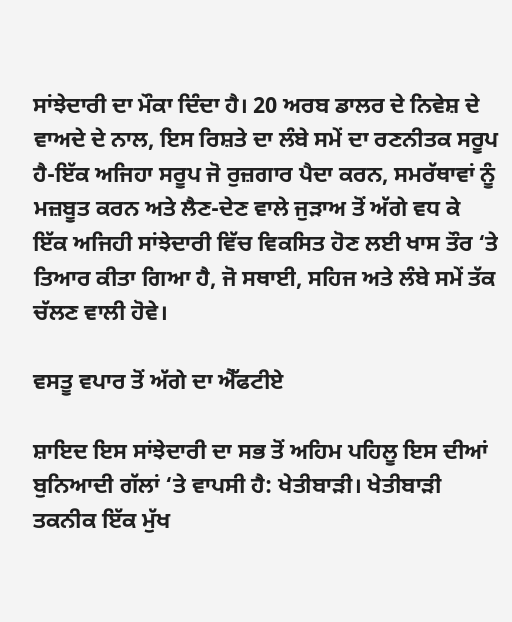ਸਾਂਝੇਦਾਰੀ ਦਾ ਮੌਕਾ ਦਿੰਦਾ ਹੈ। 20 ਅਰਬ ਡਾਲਰ ਦੇ ਨਿਵੇਸ਼ ਦੇ ਵਾਅਦੇ ਦੇ ਨਾਲ, ਇਸ ਰਿਸ਼ਤੇ ਦਾ ਲੰਬੇ ਸਮੇਂ ਦਾ ਰਣਨੀਤਕ ਸਰੂਪ ਹੈ-ਇੱਕ ਅਜਿਹਾ ਸਰੂਪ ਜੋ ਰੁਜ਼ਗਾਰ ਪੈਦਾ ਕਰਨ, ਸਮਰੱਥਾਵਾਂ ਨੂੰ ਮਜ਼ਬੂਤ ਕਰਨ ਅਤੇ ਲੈਣ-ਦੇਣ ਵਾਲੇ ਜੁੜਾਅ ਤੋਂ ਅੱਗੇ ਵਧ ਕੇ ਇੱਕ ਅਜਿਹੀ ਸਾਂਝੇਦਾਰੀ ਵਿੱਚ ਵਿਕਸਿਤ ਹੋਣ ਲਈ ਖਾਸ ਤੌਰ ‘ਤੇ ਤਿਆਰ ਕੀਤਾ ਗਿਆ ਹੈ, ਜੋ ਸਥਾਈ, ਸਹਿਜ ਅਤੇ ਲੰਬੇ ਸਮੇਂ ਤੱਕ ਚੱਲਣ ਵਾਲੀ ਹੋਵੇ।

ਵਸਤੂ ਵਪਾਰ ਤੋਂ ਅੱਗੇ ਦਾ ਐੱਫਟੀਏ

ਸ਼ਾਇਦ ਇਸ ਸਾਂਝੇਦਾਰੀ ਦਾ ਸਭ ਤੋਂ ਅਹਿਮ ਪਹਿਲੂ ਇਸ ਦੀਆਂ ਬੁਨਿਆਦੀ ਗੱਲਾਂ ‘ਤੇ ਵਾਪਸੀ ਹੈ: ਖੇਤੀਬਾੜੀ। ਖੇਤੀਬਾੜੀ ਤਕਨੀਕ ਇੱਕ ਮੁੱਖ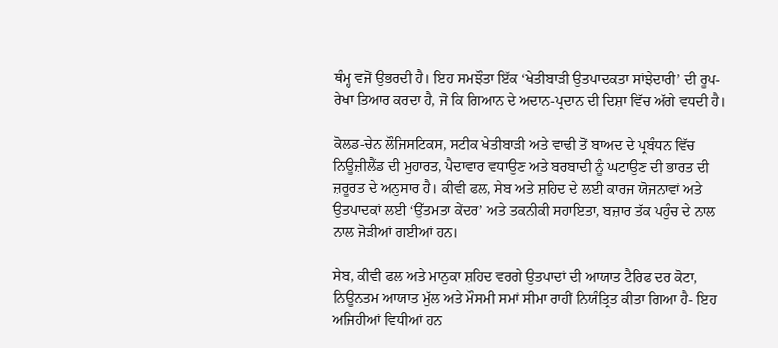ਥੰਮ੍ਹ ਵਜੋਂ ਉਭਰਦੀ ਹੈ। ਇਹ ਸਮਝੌਤਾ ਇੱਕ ‘ਖੇਤੀਬਾੜੀ ਉਤਪਾਦਕਤਾ ਸਾਂਝੇਦਾਰੀ’ ਦੀ ਰੂਪ-ਰੇਖਾ ਤਿਆਰ ਕਰਦਾ ਹੈ, ਜੋ ਕਿ ਗਿਆਨ ਦੇ ਅਦਾਨ-ਪ੍ਰਦਾਨ ਦੀ ਦਿਸ਼ਾ ਵਿੱਚ ਅੱਗੇ ਵਧਦੀ ਹੈ।

ਕੋਲਡ-ਚੇਨ ਲੌਜਿਸਟਿਕਸ, ਸਟੀਕ ਖੇਤੀਬਾੜੀ ਅਤੇ ਵਾਢੀ ਤੋਂ ਬਾਅਦ ਦੇ ਪ੍ਰਬੰਧਨ ਵਿੱਚ ਨਿਊਜ਼ੀਲੈਂਡ ਦੀ ਮੁਹਾਰਤ, ਪੈਦਾਵਾਰ ਵਧਾਉਣ ਅਤੇ ਬਰਬਾਦੀ ਨੂੰ ਘਟਾਉਣ ਦੀ ਭਾਰਤ ਦੀ ਜ਼ਰੂਰਤ ਦੇ ਅਨੁਸਾਰ ਹੈ। ਕੀਵੀ ਫਲ, ਸੇਬ ਅਤੇ ਸ਼ਹਿਦ ਦੇ ਲਈ ਕਾਰਜ ਯੋਜਨਾਵਾਂ ਅਤੇ ਉਤਪਾਦਕਾਂ ਲਈ ‘ਉੱਤਮਤਾ ਕੇਂਦਰ’ ਅਤੇ ਤਕਨੀਕੀ ਸਹਾਇਤਾ, ਬਜ਼ਾਰ ਤੱਕ ਪਹੁੰਚ ਦੇ ਨਾਲ ਨਾਲ ਜੋੜੀਆਂ ਗਈਆਂ ਹਨ।

ਸੇਬ, ਕੀਵੀ ਫਲ ਅਤੇ ਮਾਨੁਕਾ ਸ਼ਹਿਦ ਵਰਗੇ ਉਤਪਾਦਾਂ ਦੀ ਆਯਾਤ ਟੈਰਿਫ ਦਰ ਕੋਟਾ, ਨਿਊਨਤਮ ਆਯਾਤ ਮੁੱਲ ਅਤੇ ਮੌਸਮੀ ਸਮਾਂ ਸੀਮਾ ਰਾਹੀਂ ਨਿਯੰਤ੍ਰਿਤ ਕੀਤਾ ਗਿਆ ਹੈ- ਇਹ ਅਜਿਹੀਆਂ ਵਿਧੀਆਂ ਹਨ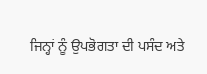ਜਿਨ੍ਹਾਂ ਨੂੰ ਉਪਭੋਗਤਾ ਦੀ ਪਸੰਦ ਅਤੇ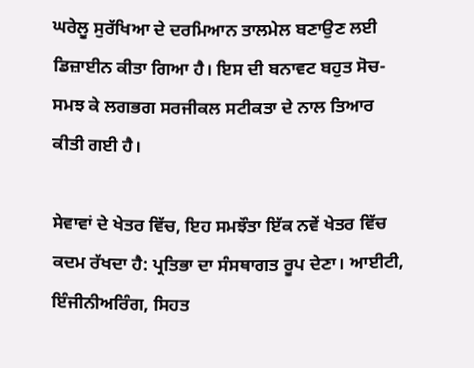ਘਰੇਲੂ ਸੁਰੱਖਿਆ ਦੇ ਦਰਮਿਆਨ ਤਾਲਮੇਲ ਬਣਾਉਣ ਲਈ ਡਿਜ਼ਾਈਨ ਕੀਤਾ ਗਿਆ ਹੈ। ਇਸ ਦੀ ਬਨਾਵਟ ਬਹੁਤ ਸੋਚ-ਸਮਝ ਕੇ ਲਗਭਗ ਸਰਜੀਕਲ ਸਟੀਕਤਾ ਦੇ ਨਾਲ ਤਿਆਰ ਕੀਤੀ ਗਈ ਹੈ।

ਸੇਵਾਵਾਂ ਦੇ ਖੇਤਰ ਵਿੱਚ, ਇਹ ਸਮਝੌਤਾ ਇੱਕ ਨਵੇਂ ਖੇਤਰ ਵਿੱਚ ਕਦਮ ਰੱਖਦਾ ਹੈ: ਪ੍ਰਤਿਭਾ ਦਾ ਸੰਸਥਾਗਤ ਰੂਪ ਦੇਣਾ। ਆਈਟੀ, ਇੰਜੀਨੀਅਰਿੰਗ, ਸਿਹਤ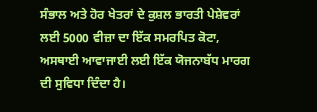ਸੰਭਾਲ ਅਤੇ ਹੋਰ ਖੇਤਰਾਂ ਦੇ ਕੁਸ਼ਲ ਭਾਰਤੀ ਪੇਸ਼ੇਵਰਾਂ ਲਈ 5000 ਵੀਜ਼ਾ ਦਾ ਇੱਕ ਸਮਰਪਿਤ ਕੋਟਾ, ਅਸਥਾਈ ਆਵਾਜਾਈ ਲਈ ਇੱਕ ਯੋਜਨਾਬੱਧ ਮਾਰਗ ਦੀ ਸੁਵਿਧਾ ਦਿੰਦਾ ਹੈ।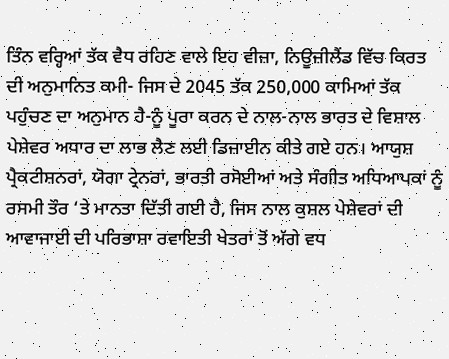ਤਿੰਨ ਵਰ੍ਹਿਆਂ ਤੱਕ ਵੈਧ ਰਹਿਣ ਵਾਲੇ ਇਹ ਵੀਜ਼ਾ, ਨਿਊਜ਼ੀਲੈਂਡ ਵਿੱਚ ਕਿਰਤ ਦੀ ਅਨੁਮਾਨਿਤ ਕਮੀ- ਜਿਸ ਦੇ 2045 ਤੱਕ 250,000 ਕਾਮਿਆਂ ਤੱਕ ਪਹੁੰਚਣ ਦਾ ਅਨੁਮਾਨ ਹੈ-ਨੂੰ ਪੂਰਾ ਕਰਨ ਦੇ ਨਾਲ-ਨਾਲ ਭਾਰਤ ਦੇ ਵਿਸ਼ਾਲ ਪੇਸ਼ੇਵਰ ਅਧਾਰ ਦਾ ਲਾਭ ਲੈਣ ਲਈ ਡਿਜ਼ਾਈਨ ਕੀਤੇ ਗਏ ਹਨ। ਆਯੁਸ਼ ਪ੍ਰੈਕਟੀਸ਼ਨਰਾਂ, ਯੋਗਾ ਟ੍ਰੇਨਰਾਂ, ਭਾਰਤੀ ਰਸੋਈਆਂ ਅਤੇ ਸੰਗੀਤ ਅਧਿਆਪਕਾਂ ਨੂੰ ਰਸਮੀ ਤੌਰ ‘ਤੇ ਮਾਨਤਾ ਦਿੱਤੀ ਗਈ ਹੈ, ਜਿਸ ਨਾਲ ਕੁਸ਼ਲ ਪੇਸ਼ੇਵਰਾਂ ਦੀ ਆਵਾਜਾਈ ਦੀ ਪਰਿਭਾਸ਼ਾ ਰਵਾਇਤੀ ਖੇਤਰਾਂ ਤੋਂ ਅੱਗੇ ਵਧ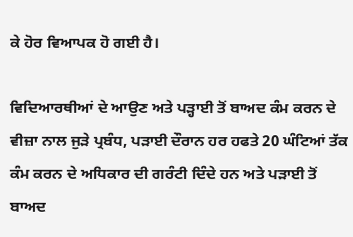ਕੇ ਹੋਰ ਵਿਆਪਕ ਹੋ ਗਈ ਹੈ।

ਵਿਦਿਆਰਥੀਆਂ ਦੇ ਆਉਣ ਅਤੇ ਪੜ੍ਹਾਈ ਤੋਂ ਬਾਅਦ ਕੰਮ ਕਰਨ ਦੇ ਵੀਜ਼ਾ ਨਾਲ ਜੁੜੇ ਪ੍ਰਬੰਧ, ਪੜਾਈ ਦੌਰਾਨ ਹਰ ਹਫਤੇ 20 ਘੰਟਿਆਂ ਤੱਕ ਕੰਮ ਕਰਨ ਦੇ ਅਧਿਕਾਰ ਦੀ ਗਰੰਟੀ ਦਿੰਦੇ ਹਨ ਅਤੇ ਪੜਾਈ ਤੋਂ ਬਾਅਦ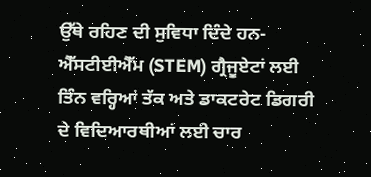ਉੱਥੇ ਰਹਿਣ ਦੀ ਸੁਵਿਧਾ ਦਿੰਦੇ ਹਨ- ਐੱਸਟੀਈਐੱਮ (STEM) ਗ੍ਰੈਜੂਏਟਾਂ ਲਈ ਤਿੰਨ ਵਰ੍ਹਿਆਂ ਤੱਕ ਅਤੇ ਡਾਕਟਰੇਟ ਡਿਗਰੀ ਦੇ ਵਿਦਿਆਰਥੀਆਂ ਲਈ ਚਾਰ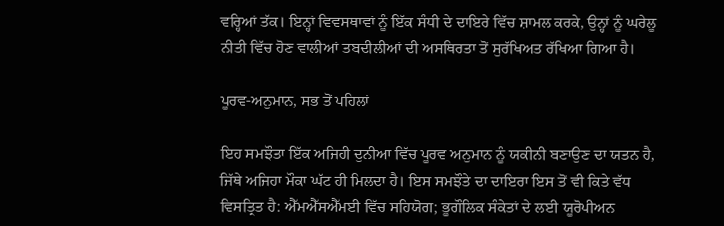ਵਰ੍ਹਿਆਂ ਤੱਕ। ਇਨ੍ਹਾਂ ਵਿਵਸਥਾਵਾਂ ਨੂੰ ਇੱਕ ਸੰਧੀ ਦੇ ਦਾਇਰੇ ਵਿੱਚ ਸ਼ਾਮਲ ਕਰਕੇ, ਉਨ੍ਹਾਂ ਨੂੰ ਘਰੇਲੂ ਨੀਤੀ ਵਿੱਚ ਹੋਣ ਵਾਲੀਆਂ ਤਬਦੀਲੀਆਂ ਦੀ ਅਸਥਿਰਤਾ ਤੋਂ ਸੁਰੱਖਿਅਤ ਰੱਖਿਆ ਗਿਆ ਹੈ।

ਪੂਰਵ-ਅਨੁਮਾਨ, ਸਭ ਤੋਂ ਪਹਿਲਾਂ

ਇਹ ਸਮਝੌਤਾ ਇੱਕ ਅਜਿਹੀ ਦੁਨੀਆ ਵਿੱਚ ਪੂਰਵ ਅਨੁਮਾਨ ਨੂੰ ਯਕੀਨੀ ਬਣਾਉਣ ਦਾ ਯਤਨ ਹੈ, ਜਿੱਥੇ ਅਜਿਹਾ ਮੌਕਾ ਘੱਟ ਹੀ ਮਿਲਦਾ ਹੈ। ਇਸ ਸਮਝੌਤੇ ਦਾ ਦਾਇਰਾ ਇਸ ਤੋਂ ਵੀ ਕਿਤੇ ਵੱਧ ਵਿਸਤ੍ਰਿਤ ਹੈ: ਐੱਮਐੱਸਐੱਮਈ ਵਿੱਚ ਸਹਿਯੋਗ; ਭੂਗੌਲਿਕ ਸੰਕੇਤਾਂ ਦੇ ਲਈ ਯੂਰੋਪੀਅਨ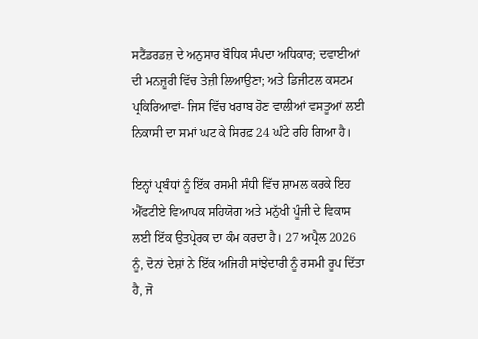ਸਟੈਂਡਰਡਜ਼ ਦੇ ਅਨੁਸਾਰ ਬੌਧਿਕ ਸੰਪਦਾ ਅਧਿਕਾਰ; ਦਵਾਈਆਂ ਦੀ ਮਨਜ਼ੂਰੀ ਵਿੱਚ ਤੇਜ਼ੀ ਲਿਆਉਣਾ; ਅਤੇ ਡਿਜੀਟਲ ਕਸਟਮ ਪ੍ਰਕਿਰਿਆਵਾਂ- ਜਿਸ ਵਿੱਚ ਖਰਾਬ ਹੋਣ ਵਾਲੀਆਂ ਵਸਤੂਆਂ ਲਈ ਨਿਕਾਸੀ ਦਾ ਸਮਾਂ ਘਟ ਕੇ ਸਿਰਫ਼ 24 ਘੰਟੇ ਰਹਿ ਗਿਆ ਹੈ।

ਇਨ੍ਹਾਂ ਪ੍ਰਬੰਧਾਂ ਨੂੰ ਇੱਕ ਰਸਮੀ ਸੰਧੀ ਵਿੱਚ ਸ਼ਾਮਲ ਕਰਕੇ ਇਹ ਐੱਫਟੀਏ ਵਿਆਪਕ ਸਹਿਯੋਗ ਅਤੇ ਮਨੁੱਖੀ ਪੂੰਜੀ ਦੇ ਵਿਕਾਸ ਲਈ ਇੱਕ ਉਤਪ੍ਰੇਰਕ ਦਾ ਕੰਮ ਕਰਦਾ ਹੈ। 27 ਅਪ੍ਰੈਲ 2026 ਨੂੰ, ਦੋਨਾਂ ਦੇਸ਼ਾਂ ਨੇ ਇੱਕ ਅਜਿਹੀ ਸਾਂਝੇਦਾਰੀ ਨੂੰ ਰਸਮੀ ਰੂਪ ਦਿੱਤਾ ਹੈ, ਜੋ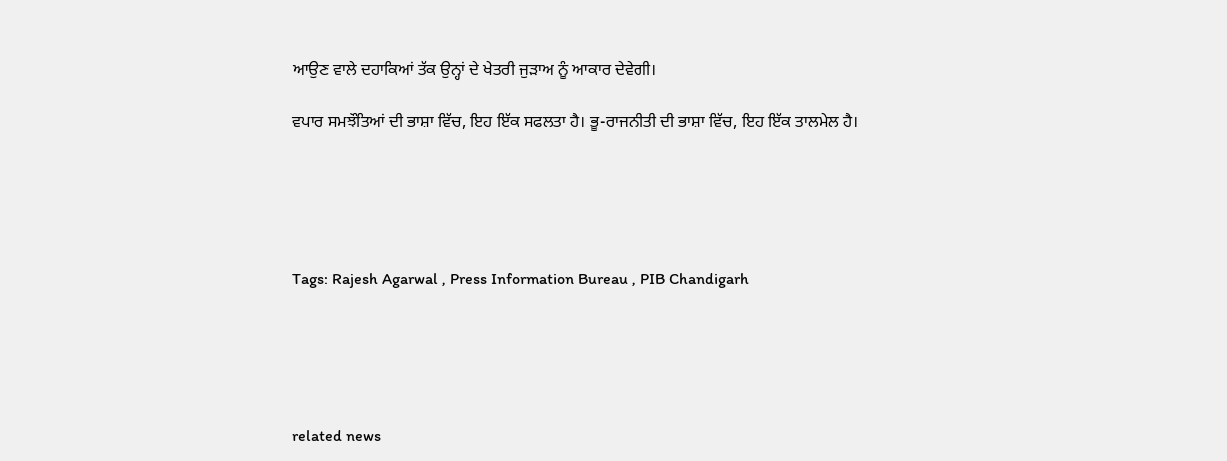ਆਉਣ ਵਾਲੇ ਦਹਾਕਿਆਂ ਤੱਕ ਉਨ੍ਹਾਂ ਦੇ ਖੇਤਰੀ ਜੁੜਾਅ ਨੂੰ ਆਕਾਰ ਦੇਵੇਗੀ।

ਵਪਾਰ ਸਮਝੌਤਿਆਂ ਦੀ ਭਾਸ਼ਾ ਵਿੱਚ, ਇਹ ਇੱਕ ਸਫਲਤਾ ਹੈ। ਭੂ-ਰਾਜਨੀਤੀ ਦੀ ਭਾਸ਼ਾ ਵਿੱਚ, ਇਹ ਇੱਕ ਤਾਲਮੇਲ ਹੈ।





Tags: Rajesh Agarwal , Press Information Bureau , PIB Chandigarh





related news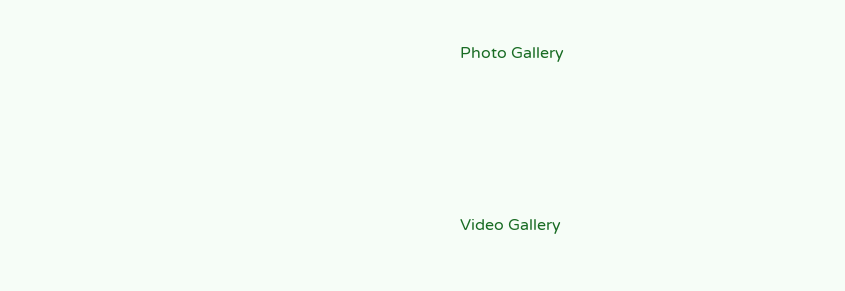Photo Gallery





Video Gallery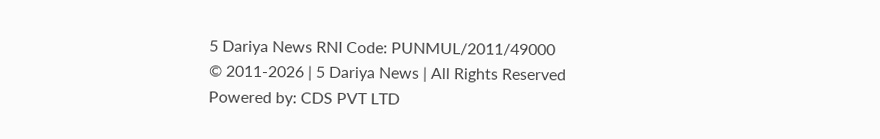5 Dariya News RNI Code: PUNMUL/2011/49000
© 2011-2026 | 5 Dariya News | All Rights Reserved
Powered by: CDS PVT LTD